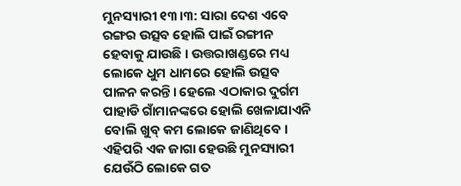ମୁନସ୍ୟାରୀ ୧୩।୩: ସାରା ଦେଶ ଏବେ ରଙ୍ଗର ଉତ୍ସବ ହୋଲି ପାଇଁ ରଙ୍ଗୀନ ହେବାକୁ ଯାଉଛି। ଉତ୍ତରାଖଣ୍ଡରେ ମଧ୍ୟ ଲୋକେ ଧୁମ ଧାମରେ ହୋଲି ଉତ୍ସବ ପାଳନ କରନ୍ତି। ହେଲେ ଏଠାକାର ଦୁର୍ଗମ ପାହାଡି ଗାଁମାନଙ୍କରେ ହୋଲି ଖେଳାଯାଏନି ବୋଲି ଖୁବ୍ କମ ଲୋକେ ଜାଣିଥିବେ। ଏହିପରି ଏକ ଜାଗା ହେଉଛି ମୁନସ୍ୟାରୀ ଯେଉଁଠି ଲୋକେ ଗତ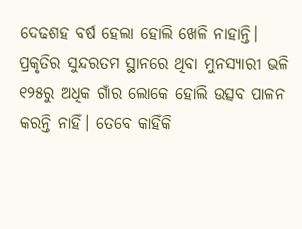ଦେଢଶହ ବର୍ଷ ହେଲା ହୋଲି ଖେଳି ନାହାନ୍ତି। ପ୍ରକୃତିର ସୁନ୍ଦରତମ ସ୍ଥାନରେ ଥିବା ମୁନସ୍ୟାରୀ ଭଳି ୧୨୫ରୁ ଅଧିକ ଗାଁର ଲୋକେ ହୋଲି ଉତ୍ସବ ପାଳନ କରନ୍ତି ନାହିଁ। ତେବେ କାହିଁକି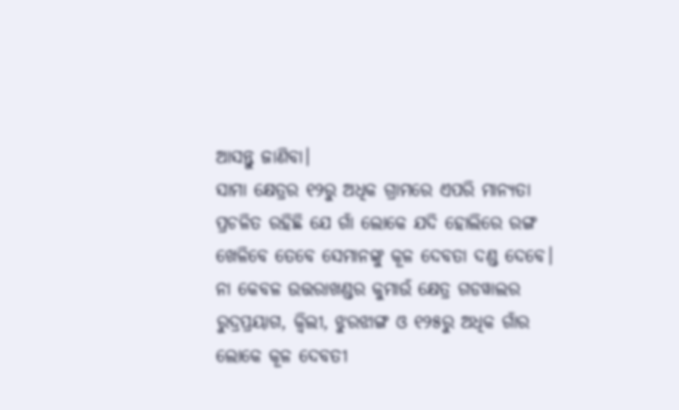ଆସନ୍ତୁ ଜାଣିବା।
ସାମା କ୍ଷେତ୍ରର ୧୨ରୁ ଅଧିକ ଗ୍ରାମରେ ଏପରି ମାନ୍ୟତା ପ୍ରଚଳିତ ରହିଛି ଯେ ଗାଁ ଲୋକେ ଯଦି ହୋଲିରେ ରଙ୍ଗ ଖେଳିବେ ତେବେ ସେମାନଙ୍କୁ କୂଳ ଦେବତା ଦଣ୍ଡ ଦେବେ। ନା କେବଳ ଉତ୍ତରାଖଣ୍ଡର କୁମାଉଁ କ୍ଷେତ୍ର ଗଡୱାଲର ରୁଦ୍ରପ୍ରୟାଗ, କ୍ୱିଲୀ, ଝୁରଝାଙ୍ଗ ଓ ୧୨୫ରୁ ଅଧିକ ଗାଁର ଲୋକେ କୂଳ ଦେବତୀ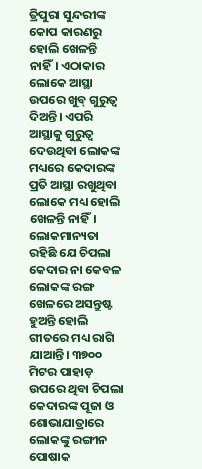ତ୍ରିପୁରା ସୁନ୍ଦରୀଙ୍କ କୋପ କାରଣରୁ ହୋଲି ଖେଳନ୍ତି ନାହିଁ। ଏଠାକାର ଲୋକେ ଆସ୍ଥା ଉପରେ ଖୁବ୍ ଗୁରୁତ୍ୱ ଦିଅନ୍ତି। ଏପରି ଆସ୍ଥାକୁ ଗୁରୁତ୍ୱ ଦେଉଥିବା ଲୋକଙ୍କ ମଧ୍ୟରେ କେଦାରଙ୍କ ପ୍ରତି ଆସ୍ଥା ରଖୁଥିବା ଲୋକେ ମଧ୍ୟ ହୋଲି ଖେଳନ୍ତି ନାହିଁ।
ଲୋକମାନ୍ୟତା ରହିଛି ଯେ ଚିପଲା କେଦାର ନା କେବଳ ଲୋକଙ୍କ ରଙ୍ଗ ଖେଳରେ ଅସନ୍ତୁଷ୍ଟ ହୁଅନ୍ତି ହୋଲି ଗୀତରେ ମଧ୍ୟ ରାଗି ଯାଆନ୍ତି। ୩୭୦୦ ମିଟର ପାହାଡ଼ ଉପରେ ଥିବା ଚିପଲା କେଦାରଙ୍କ ପୂଜା ଓ ଶୋଭାଯାତ୍ରାରେ ଲୋକଙ୍କୁ ରଙ୍ଗୀନ ପୋଷାକ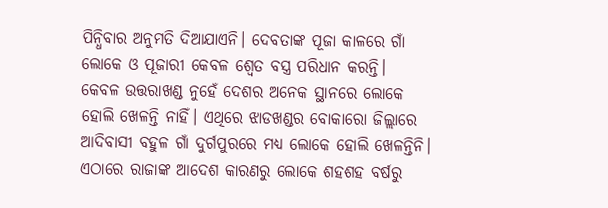ପିନ୍ଧିବାର ଅନୁମତି ଦିଆଯାଏନି। ଦେବତାଙ୍କ ପୂଜା କାଳରେ ଗାଁ ଲୋକେ ଓ ପୂଜାରୀ କେବଳ ଶ୍ୱେତ ବସ୍ତ୍ର ପରିଧାନ କରନ୍ତି।
କେବଳ ଉତ୍ତରାଖଣ୍ଡ ନୁହେଁ ଦେଶର ଅନେକ ସ୍ଥାନରେ ଲୋକେ ହୋଲି ଖେଳନ୍ତି ନାହିଁ। ଏଥିରେ ଝାଡଖଣ୍ଡର ବୋକାରୋ ଜିଲ୍ଲାରେ ଆଦିବାସୀ ବହୁଳ ଗାଁ ଦୁର୍ଗପୁରରେ ମଧ୍ୟ ଲୋକେ ହୋଲି ଖେଳନ୍ତିନି। ଏଠାରେ ରାଜାଙ୍କ ଆଦେଶ କାରଣରୁ ଲୋକେ ଶହଶହ ବର୍ଷରୁ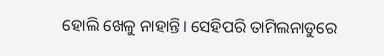ହୋଲି ଖେଳୁ ନାହାନ୍ତି। ସେହିପରି ତାମିଲନାଡୁରେ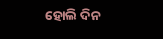ହୋଲି ଦିନ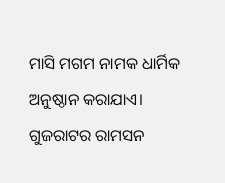ମାସି ମଗମ ନାମକ ଧାର୍ମିକ ଅନୁଷ୍ଠାନ କରାଯାଏ। ଗୁଜରାଟର ରାମସନ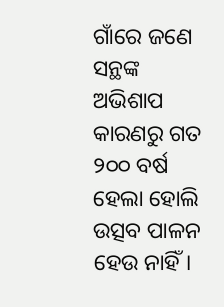ଗାଁରେ ଜଣେ ସନ୍ଥଙ୍କ ଅଭିଶାପ କାରଣରୁ ଗତ ୨୦୦ ବର୍ଷ ହେଲା ହୋଲି ଉତ୍ସବ ପାଳନ ହେଉ ନାହିଁ।